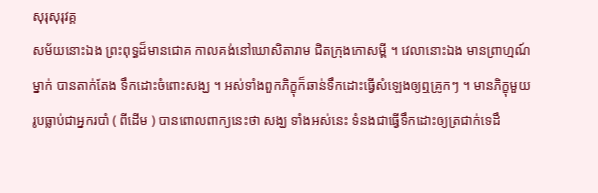សុរុសុរុវគ្គ
សម័យនោះឯង ព្រះពុទ្ធដ៏មានជោគ កាលគង់នៅឃោសិតារាម ជិតក្រុងកោសម្ពី ។ វេលានោះឯង មានព្រាហ្មណ៍ម្នាក់ បានតាក់តែង ទឹកដោះចំពោះសង្ឃ ។ អស់ទាំងពួកភិក្ខុក៏ឆាន់ទឹកដោះធ្វើសំឡេងឲ្យឮគ្រូកៗ ។ មានភិក្ខុមួយរូបធ្លាប់ជាអ្នករបាំ ( ពីដើម ) បានពោលពាក្យនេះថា សង្ឃ ទាំងអស់នេះ ទំនងជាធ្វើទឹកដោះឲ្យត្រជាក់ទេដឹ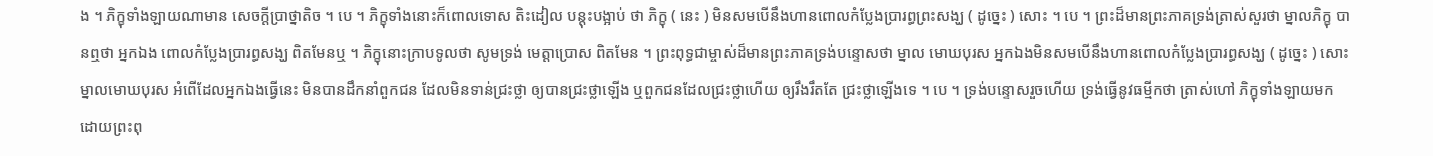ង ។ ភិក្ខុទាំងឡាយណាមាន សេចក្តីប្រាថ្នាតិច ។ បេ ។ ភិក្ខុទាំងនោះក៏ពោលទោស តិះដៀល បន្តុះបង្អាប់ ថា ភិក្ខុ ( នេះ ) មិនសមបើនឹងហានពោលកំប្លែងប្រារព្ធព្រះសង្ឃ ( ដូច្នេះ ) សោះ ។ បេ ។ ព្រះដ៏មានព្រះភាគទ្រង់ត្រាស់សួរថា ម្នាលភិក្ខុ បានឮថា អ្នកឯង ពោលកំប្លែងប្រារព្ធសង្ឃ ពិតមែនឬ ។ ភិក្ខុនោះក្រាបទូលថា សូមទ្រង់ មេត្តាប្រោស ពិតមែន ។ ព្រះពុទ្ធជាម្ចាស់ដ៏មានព្រះភាគទ្រង់បន្ទោសថា ម្នាល មោឃបុរស អ្នកឯងមិនសមបើនឹងហានពោលកំប្លែងប្រារព្ធសង្ឃ ( ដូច្នេះ ) សោះ ម្នាលមោឃបុរស អំពើដែលអ្នកឯងធ្វើនេះ មិនបានដឹកនាំពួកជន ដែលមិនទាន់ជ្រះថ្លា ឲ្យបានជ្រះថ្លាឡើង ឬពួកជនដែលជ្រះថ្លាហើយ ឲ្យរឹងរឹតតែ ជ្រះថ្លាឡើងទេ ។ បេ ។ ទ្រង់បន្ទោសរួចហើយ ទ្រង់ធ្វើនូវធម្មីកថា ត្រាស់ហៅ ភិក្ខុទាំងឡាយមក ដោយព្រះពុ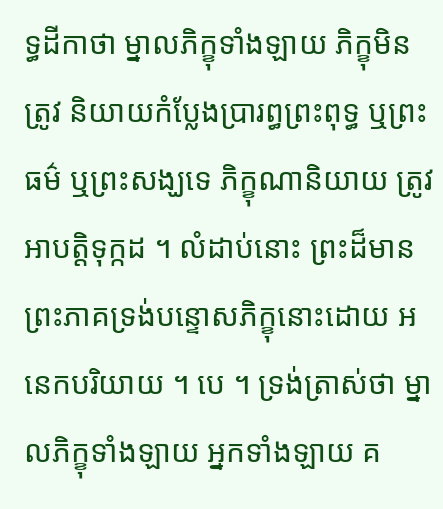ទ្ធដីកាថា ម្នាលភិក្ខុទាំងឡាយ ភិក្ខុមិនត្រូវ និយាយកំប្លែងប្រារព្ធព្រះពុទ្ធ ឬព្រះធម៌ ឬព្រះសង្ឃទេ ភិក្ខុណានិយាយ ត្រូវ អាបត្តិទុក្កដ ។ លំដាប់នោះ ព្រះដ៏មានព្រះភាគទ្រង់បន្ទោសភិក្ខុនោះដោយ អនេកបរិយាយ ។ បេ ។ ទ្រង់ត្រាស់ថា ម្នាលភិក្ខុទាំងឡាយ អ្នកទាំងឡាយ គ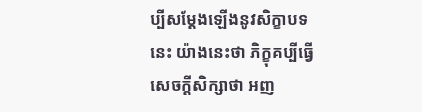ប្បីសម្តែងឡើងនូវសិក្ខាបទនេះ យ៉ាងនេះថា ភិក្ខុគប្បីធ្វើសេចក្តីសិក្សាថា អញ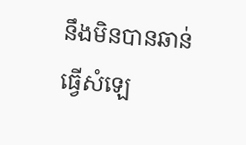នឹងមិនបានឆាន់ ធ្វើសំឡេ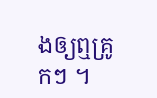ងឲ្យឮគ្រូកៗ ។